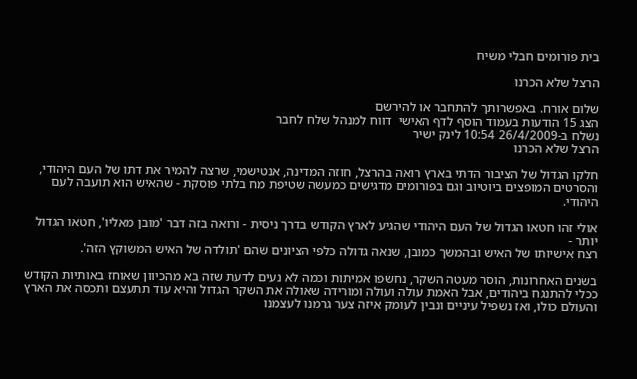בית פורומים חבלי משיח

הרצל שלא הכרנו

שלום אורח. באפשרותך להתחבר או להירשם
הצג 15 הודעות בעמוד הוסף לדף האישי  דווח למנהל שלח לחבר
נשלח ב-26/4/2009 10:54 לינק ישיר
הרצל שלא הכרנו

חלקו הגדול של הציבור הדתי בארץ רואה בהרצל, חוזה המדינה, אנטישמי, שרצה להמיר את דתו של העם היהודי,
והסרטים המופצים ביוטיוב וגם בפורומים מדגישים כמעשה שטיפת מח בלתי פוסקת - שהאיש הוא תועבה לעם היהודי.

אולי זהו חטאו הגדול של העם היהודי שהגיע לארץ הקודש בדרך ניסית - ורואה בזה דבר 'מובן מאליו', חטאו הגדול יותר -
רצח אישיותו של האיש ובהמשך כמובן, שנאה גדולה כלפי הציונים שהם 'תולדה של האיש המשוקץ הזה'.

בשנים האחרונות, הוסר מעטה השקר, נחשפו אמיתות וכמה לא נעים לדעת שזה בא מהכיוון שאוחז באותיות הקודש
ככלי להתנגח ביהודים, אבל האמת עולה ועולה ומורידה שאולה את השקר הגדול והיא עוד תתעצם ותכסה את הארץ
והעולם כולו, ואז נשפיל עיניים ונבין לעומק איזה צער גרמנו לעצמנו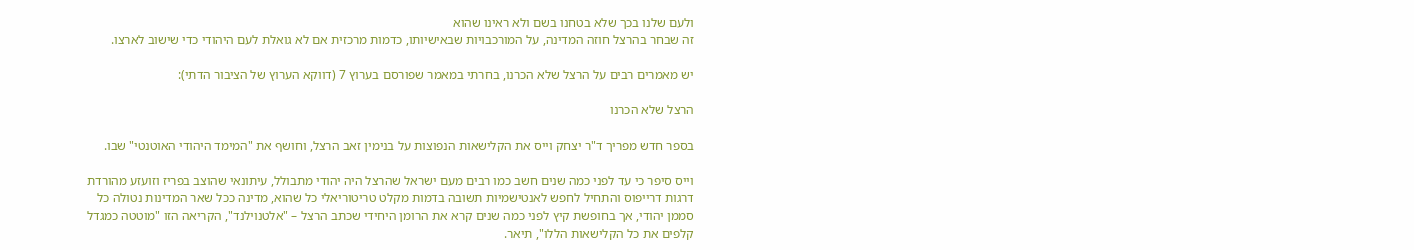ולעם שלנו בכך שלא בטחנו בשם ולא ראינו שהוא
זה שבחר בהרצל חוזה המדינה, על המורכבויות שבאישיותו, כדמות מרכזית אם לא גואלת לעם היהודי כדי שישוב לארצו.

יש מאמרים רבים על הרצל שלא הכרנו, בחרתי במאמר שפורסם בערוץ 7 (דווקא הערוץ של הציבור הדתי):

הרצל שלא הכרנו

בספר חדש מפריך ד"ר יצחק וייס את הקלישאות הנפוצות על בנימין זאב הרצל, וחושף את "המימד היהודי האוטנטי" שבו.

וייס סיפר כי עד לפני כמה שנים חשב כמו רבים מעם ישראל שהרצל היה יהודי מתבולל, עיתונאי שהוצב בפריז וזועזע מהורדת
דרגות דרייפוס והתחיל לחפש לאנטישמיות תשובה בדמות מקלט טריטוריאלי כל שהוא, מדינה ככל שאר המדינות נטולה כל
סממן יהודי, אך בחופשת קיץ לפני כמה שנים קרא את הרומן היחידי שכתב הרצל – "אלטנוילנד", הקריאה הזו "מוטטה כמגדל קלפים את כל הקלישאות הללו", תיאר.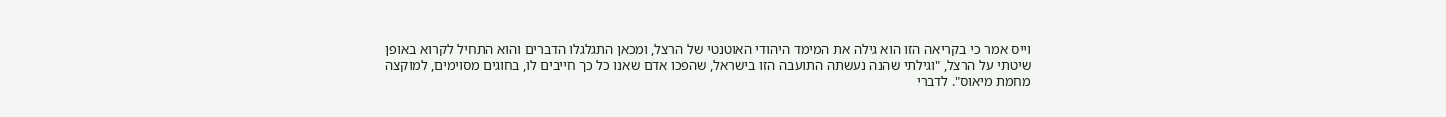וייס אמר כי בקריאה הזו הוא גילה את המימד היהודי האוטנטי של הרצל, ומכאן התגלגלו הדברים והוא התחיל לקרוא באופן
שיטתי על הרצל, "וגילתי שהנה נעשתה התועבה הזו בישראל, שהפכו אדם שאנו כל כך חייבים לו, בחוגים מסוימים, למוקצה
מחמת מיאוס". לדברי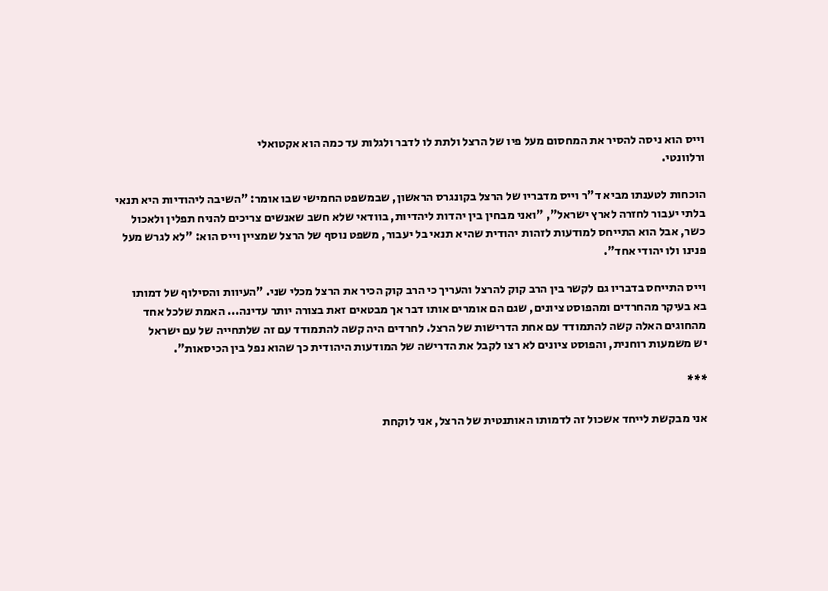וייס הוא ניסה להסיר את המחסום מעל פיו של הרצל ולתת לו לדבר ולגלות עד כמה הוא אקטואלי
ורלוונטי.

הוכחות לטענתו מביא ד"ר וייס מדבריו של הרצל בקונגרס הראשון, שבמשפט החמישי שבו אומר: "השיבה ליהודיות היא תנאי
בלתי יעבור לחזרה לארץ ישראל", "ואני מבחין בין יהדות ליהדיות, בוודאי שלא חשב שאנשים צריכים להניח תפלין ולאכול
כשר, אבל הוא התייחס למודעות לזהות יהודית שהיא תנאי בל יעבור, משפט נוסף של הרצל שמציין וייס הוא: "לא לגרש מעל
פנינו ולו יהודי אחד".

וייס התייחס בדבריו גם לקשר בין הרב קוק להרצל והעריך כי הרב קוק הכיר את הרצל מכלי שני. "העיוות והסילוף של דמותו
בא בעיקר מהחרדים ומהפוסט ציונים, שגם הם אומרים אותו דבר אך מבטאים זאת בצורה יותר עדינה... האמת שלכל אחד
מהחוגים האלה קשה להתמודד עם אחת הדרישות של הרצל. לחרדים היה קשה להתמודד עם זה שלתחייה של עם ישראל
יש משמעות רוחנית, והפוסט ציונים לא רצו לקבל את הדרישה של המודעות היהודית כך שהוא נפל בין הכיסאות".

***

אני מבקשת לייחד אשכול זה לדמותו האותנטית של הרצל, אני לוקחת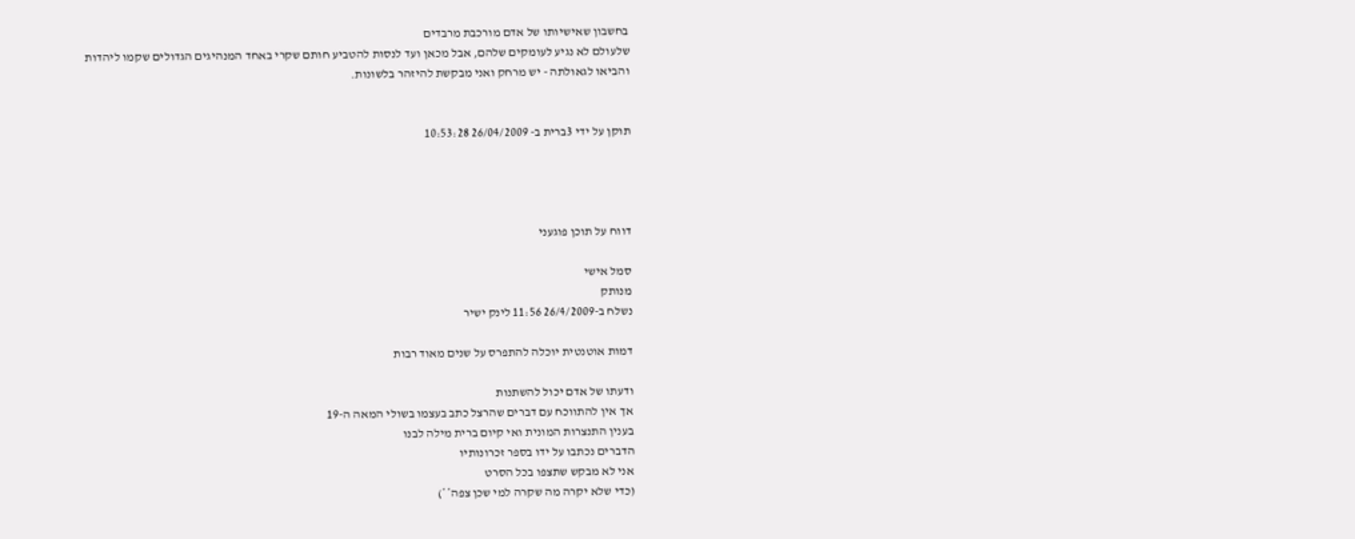בחשבון שאישיותו של אדם מורכבת מרבדים
שלעולם לא נגיע לעומקים שלהם, אבל מכאן ועד לנסות להטביע חותם שקרי באחד המנהיגים הגדולים שקמו ליהדות
והביאו לגאולתה - יש מרחק ואני מבקשת להיזהר בלשונות.


תוקן על ידי 3ברית ב- 26/04/2009 10:53:28




דווח על תוכן פוגעני

סמל אישי
מנותק
נשלח ב-26/4/2009 11:56 לינק ישיר

דמות אוטנטית יוכלה להתפרס על שנים מאוד רבות

ודעתו של אדם יכול להשתנות
אך אין להתווכח עם דברים שהרצל כתב בעצמו בשולי המאה ה-19
בענין התנצרות המונית ואי קיום ברית מילה לבנו
הדברים נכתבו על ידו בספר זכרונותיו
אני לא מבקש שתצפו בכל הסרט
(כדי שלא יקרה מה שקרה למי שכן צפה**)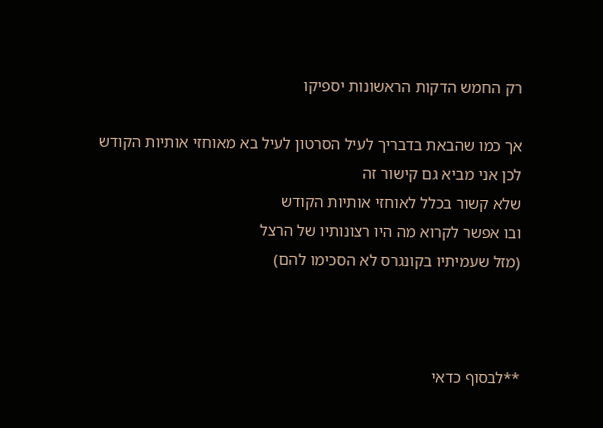רק החמש הדקות הראשונות יספיקו

אך כמו שהבאת בדבריך לעיל הסרטון לעיל בא מאוחזי אותיות הקודש
לכן אני מביא גם קישור זה
שלא קשור בכלל לאוחזי אותיות הקודש
ובו אפשר לקרוא מה היו רצונותיו של הרצל
(מזל שעמיתיו בקונגרס לא הסכימו להם)



**לבסוף כדאי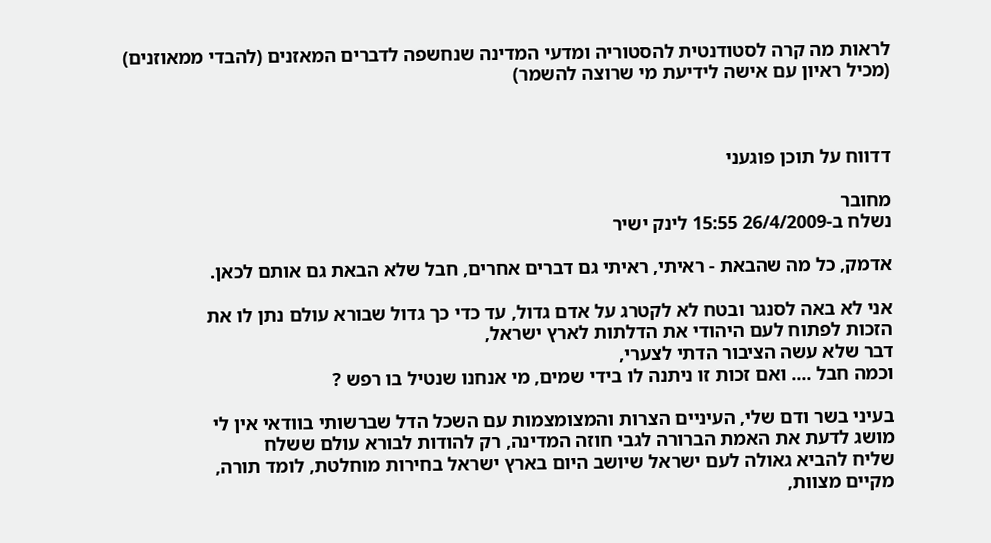לראות מה קרה לסטודנטית להסטוריה ומדעי המדינה שנחשפה לדברים המאזנים (להבדי ממאוזנים)
(מכיל ראיון עם אישה לידיעת מי שרוצה להשמר)



דדווח על תוכן פוגעני

מחובר
נשלח ב-26/4/2009 15:55 לינק ישיר

אדמק, כל מה שהבאת - ראיתי, ראיתי גם דברים אחרים, חבל שלא הבאת גם אותם לכאן.

אני לא באה לסנגר ובטח לא לקטרג על אדם גדול, עד כדי כך גדול שבורא עולם נתן לו את
הזכות לפתוח לעם היהודי את הדלתות לארץ ישראל,
דבר שלא עשה הציבור הדתי לצערי,
וכמה חבל .... ואם זכות זו ניתנה לו בידי שמים, מי אנחנו שנטיל בו רפש ?

בעיני בשר ודם שלי, העיניים הצרות והמצומצמות עם השכל הדל שברשותי בוודאי אין לי
מושג לדעת את האמת הברורה לגבי חוזה המדינה, רק להודות לבורא עולם ששלח
שליח להביא גאולה לעם ישראל שיושב היום בארץ ישראל בחירות מוחלטת, לומד תורה,
מקיים מצוות,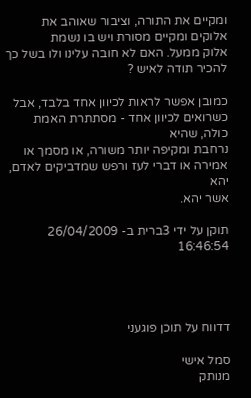ומקיים את התורה, וציבור שאוהב את אלוקים ומקיים מסורת ויש בו נשמת
אלוק ממעל. האם לא חובה עלינו ולו בשל כך להכיר תודה לאיש ?

כמובן אפשר לראות לכיוון אחד בלבד, אבל כשרואים לכיוון אחד - מסתתרת האמת כולה, שהיא
נרחבת ומקיפה יותר משורה, או מסמך או אמירה או דברי לעז ורפש שמדביקים לאדם, יהא
אשר יהא.

תוקן על ידי 3ברית ב- 26/04/2009 16:46:54




דדווח על תוכן פוגעני

סמל אישי
מנותק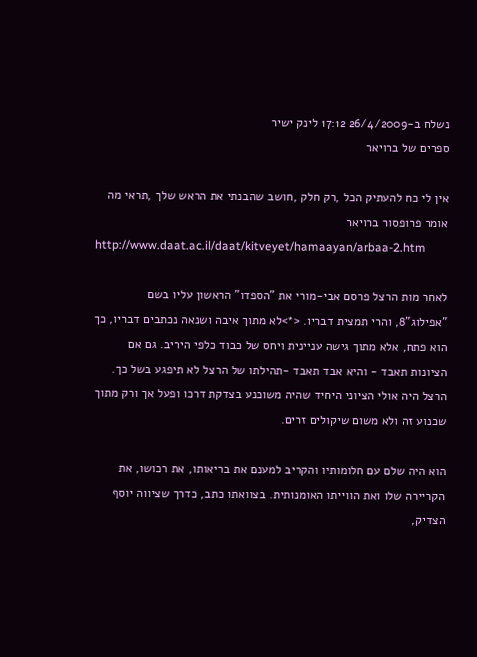נשלח ב-26/4/2009 17:12 לינק ישיר
ספרים של ברויאר

אין לי כח להעתיק הכל ,רק חלק ,חושב שהבנתי את הראש שלך ,תראי מה אומר פרופסור ברויאר
http://www.daat.ac.il/daat/kitveyet/hamaayan/arbaa-2.htm

לאחר מות הרצל פרסם אבי-מורי את "הספדו" הראשון עליו בשם "אפילוג"8, והרי תמצית דבריו. <*>לא מתוך איבה ושנאה נכתבים דבריו, כך הוא פתח, אלא מתוך גישה עניינית ויחס של כבוד כלפי היריב. גם אם הציונות תאבד - והיא אבד תאבד -תהילתו של הרצל לא תיפגע בשל כך. הרצל היה אולי הציוני היחיד שהיה משוכנע בצדקת דרכו ופעל אך ורק מתוך שכנוע זה ולא משום שיקולים זרים.

הוא היה שלם עם חלומותיו והקריב למענם את בריאותו, את רכושו, את הקריירה שלו ואת הווייתו האומנותית. בצוואתו כתב, כדרך שציווה יוסף הצדיק,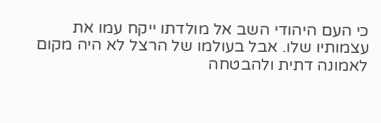כי העם היהודי השב אל מולדתו ייקח עמו את עצמותיו שלו. אבל בעולמו של הרצל לא היה מקום לאמונה דתית ולהבטחה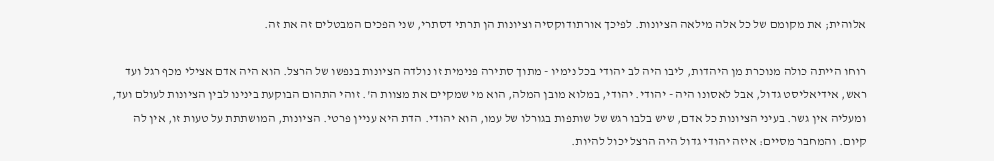אלוהית; את מקומם של כל אלה מילאה הציונות. לפיכך אורתודוקסיה וציונות הן תרתי דסתרי, שני הפכים המבטלים זה את זה.

רוחו הייתה כולה מנוכרת מן היהדות, ליבו היה לב יהודי בכל נימיו - מתוך סתירה פנימית זו נולדה הציונות בנפשו של הרצל. הוא היה אדם אצילי מכף רגל ועד ראש, אידיאליסט גדול, אבל לאסונו היה - יהודי. יהודי, במלוא מובן המלה, הוא מי שמקיים את מצוות ה'. זוהי התהום הבוקעת בינינו לבין הציונות לעולם ועד, ומעליה אין גשר. בעיני הציונות כל אדם, שיש בלבו רגש של שותפות בגורלו של עמו, הוא יהודי. הדת היא עניין פרטי. הציונות, המושתתת על טעות זו, אין לה קיום. והמחבר מסיים: איזה יהודי גדול היה הרצל יכול להיות.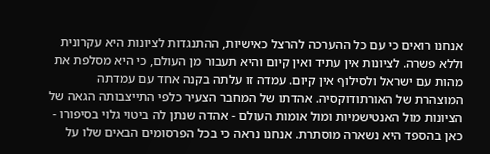אנחנו רואים כי עם כל ההערכה להרצל כאישיות, ההתנגדות לציונות היא עקרונית וללא פשרה. לציונות אין עתיד ואין קיום והיא תעבור מן העולם, כי היא מסלפת את מהות עם ישראל ולסילוף אין קיום. עמדה זו עלתה בקנה אחד עם עמדתה המוצהרת של האורתודוקסיה. אהדתו של המחבר הצעיר כלפי התייצבותה הגאה של הציונות מול האנטישמיות ומול אומות העולם - אהדה שנתן לה ביטוי גלוי בסיפורו - כאן בהספד היא נשארה מוסתרת. אנחנו נראה כי בכל הפרסומים הבאים שלו על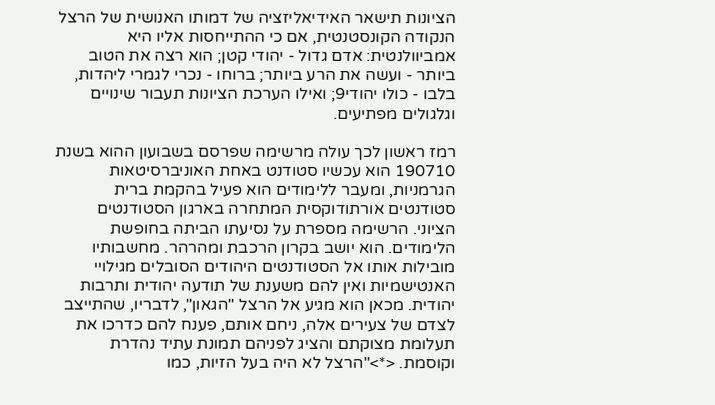הציונות תישאר האידיאליזציה של דמותו האנושית של הרצל הנקודה הקונסטנטית, אם כי ההתייחסות אליו היא אמביוולנטית: אדם גדול - יהודי קטן; הוא רצה את הטוב ביותר - ועשה את הרע ביותר; ברוחו - נכרי לגמרי ליהדות, בלבו - כולו יהודי9; ואילו הערכת הציונות תעבור שינויים וגלגולים מפתיעים.

רמז ראשון לכך עולה מרשימה שפרסם בשבועון ההוא בשנת 190710 הוא עכשיו סטודנט באחת האוניברסיטאות הגרמניות, ומעבר ללימודים הוא פעיל בהקמת ברית סטודנטים אורתודוקסית המתחרה בארגון הסטודנטים הציוני. הרשימה מספרת על נסיעתו הביתה בחופשת הלימודים. הוא יושב בקרון הרכבת ומהרהר. מחשבותיו מובילות אותו אל הסטודנטים היהודים הסובלים מגילויי האנטישמיות ואין להם משענת של תודעה יהודית ותרבות יהודית. מכאן הוא מגיע אל הרצל "הגאון", לדבריו, שהתייצב לצדם של צעירים אלה, ניחם אותם, פענח להם כדרכו את תעלומת מצוקתם והציג לפניהם תמונת עתיד נהדרת וקוסמת. <*>"הרצל לא היה בעל הזיות, כמו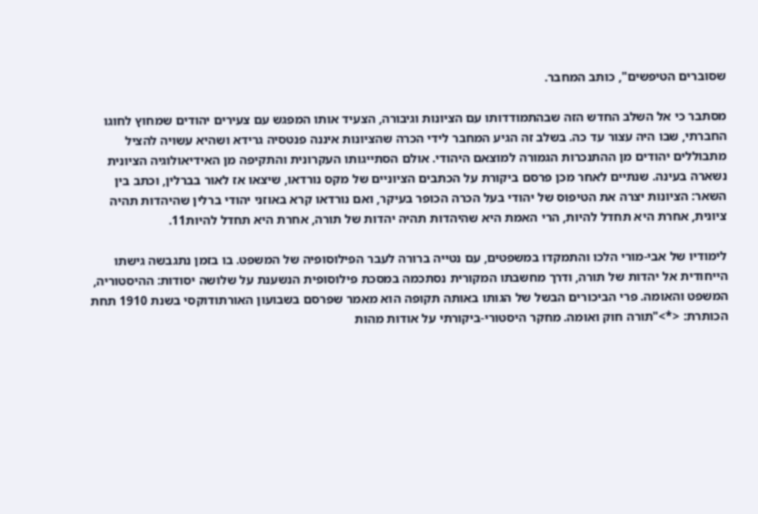שסוברים הטיפשים", כותב המחבר.

מסתבר כי אל השלב החדש הזה שבהתמודדותו עם הציונות וגיבורה, הצעיד אותו המפגש עם צעירים יהודים שמחוץ לחוגו החברתי, שבו היה עצור עד כה. בשלב זה הגיע המחבר לידי הכרה שהציונות איננה פנטסיה גרידא ושהיא עשויה להציל מתבוללים יהודים מן ההתנכרות הגמורה למוצאם היהודי. אולם הסתייגותו העקרונית והתקיפה מן האידיאולוגיה הציונית נשארה בעינה. שנתיים לאחר מכן פרסם ביקורת על הכתבים הציוניים של מקס נורדאו, שיצאו אז לאור בברלין, וכתב בין השאר: הציונות יצרה את הטיפוס של יהודי בעל הכרה הכופר בעיקר, ואם נורדאו קרא באוזני יהודי ברלין שהיהדות תהיה ציונית, אחרת היא תחדל להיות, הרי האמת היא שהיהדות תהיה יהדות של תורה, אחרת היא תחדל להיות11.

לימודיו של אבי-מורי הלכו והתמקדו במשפטים, עם נטייה ברורה לעבר הפילוסופיה של המשפט. בו בזמן נתגבשה גישתו הייחודית אל יהדות של תורה, ודרך מחשבתו המקורית נסתכמה במסכת פילוסופית הנשענת על שלושה יסודות: ההיסטוריה, המשפט והאומה. פרי הביכורים הבשל של הגותו באותה תקופה הוא מאמר שפרסם בשבועון האורתודוקסי בשנת 1910 תחת הכותרת: <*>"תורה חוק ואומה. מחקר היסטורי-ביקורתי על אודות מהות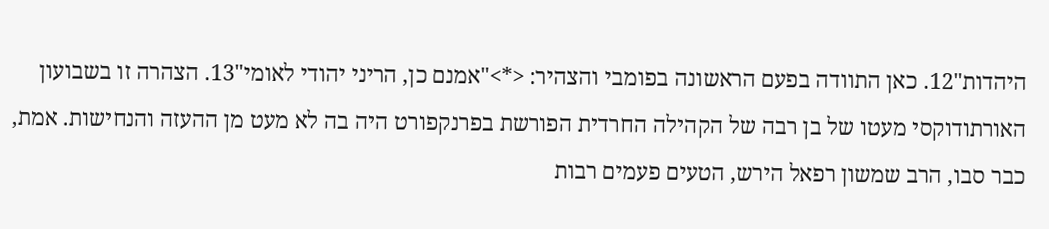היהדות"12. כאן התוודה בפעם הראשונה בפומבי והצהיר: <*>"אמנם כן, הריני יהודי לאומי"13. הצהרה זו בשבועון האורתודוקסי מעטו של בן רבה של הקהילה החרדית הפורשת בפרנקפורט היה בה לא מעט מן ההעזה והנחישות. אמת, כבר סבו, הרב שמשון רפאל הירש, הטעים פעמים רבות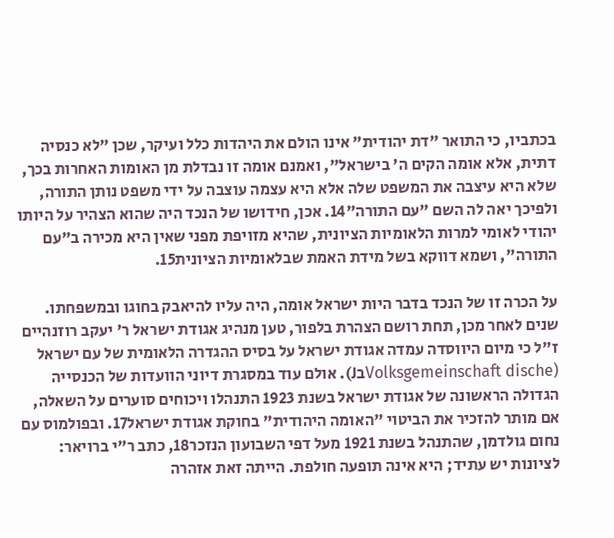בכתביו, כי התואר "דת יהודית" אינו הולם את היהדות כלל ועיקר, שכן "לא כנסיה דתית, אלא אומה הקים ה' בישראל", ואמנם אומה זו נבדלת מן האומות האחרות בכך, שלא היא עיצבה את המשפט שלה אלא היא עצמה עוצבה על ידי משפט נותן התורה, ולפיכך יאה לה השם "עם התורה"14. אכן, חידושו של הנכד היה שהוא הצהיר על היותו יהודי לאומי למרות הלאומיות הציונית, שהיא מזויפת מפני שאין היא מכירה ב"עם התורה", ושמא דווקא בשל מידת האמת שבלאומיות הציונית15.

על הכרה זו של הנכד בדבר היות ישראל אומה, היה עליו להיאבק בחוגו ובמשפחתו. שנים לאחר מכן, תחת רושם הצהרת בלפור, טען מנהיג אגודת ישראל ר' יעקב רוזנהיים ז"ל כי מיום היווסדה עמדה אגודת ישראל על בסיס ההגדרה הלאומית של עם ישראל
(Volksgemeinschaft discheבJ). אולם עוד במסגרת דיוני הוועדות של הכנסייה הגדולה הראשונה של אגודת ישראל בשנת 1923 התנהלו ויכוחים סוערים על השאלה, אם מותר להזכיר את הביטוי "האומה היהודית" בחוקת אגודת ישראל17. ובפולמוס עם נחום גולדמן, שהתנהל בשנת 1921 מעל דפי השבועון הנזכר18, כתב ר"י ברויאר: לציונות יש עתיד; היא אינה תופעה חולפת. הייתה זאת אזהרה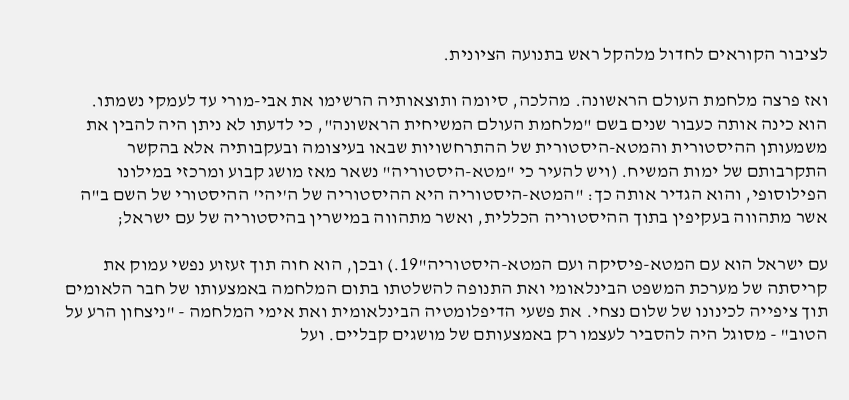לציבור הקוראים לחדול מלהקל ראש בתנועה הציונית.

ואז פרצה מלחמת העולם הראשונה. מהלכה, סיומה ותוצאותיה הרשימו את אבי-מורי עד לעמקי נשמתו. הוא כינה אותה כעבור שנים בשם "מלחמת העולם המשיחית הראשונה", כי לדעתו לא ניתן היה להבין את משמעותן ההיסטורית והמטא-היסטורית של ההתרחשויות שבאו בעיצומה ובעקבותיה אלא בהקשר התקרבותם של ימות המשיח. (ויש להעיר כי "מטא-היסטוריה" נשאר מאז מושג קבוע ומרכזי במילונו הפילוסופי, והוא הגדיר אותה כך: "המטא-היסטוריה היא ההיסטוריה של ה'יהי' ההיסטורי של השם ב"ה אשר מתהווה בעקיפין בתוך ההיסטוריה הכללית, ואשר מתהווה במישרין בהיסטוריה של עם ישראל;

עם ישראל הוא עם המטא-פיסיקה ועם המטא-היסטוריה"19.) ובכן, הוא חוה תוך זעזוע נפשי עמוק את קריסתה של מערכת המשפט הבינלאומי ואת התנופה להשלטתו בתום המלחמה באמצעותו של חבר הלאומים תוך ציפייה לכינונו של שלום נצחי. את פשעי הדיפלומטיה הבינלאומית ואת אימי המלחמה - "ניצחון הרע על הטוב" - מסוגל היה להסביר לעצמו רק באמצעותם של מושגים קבליים. ועל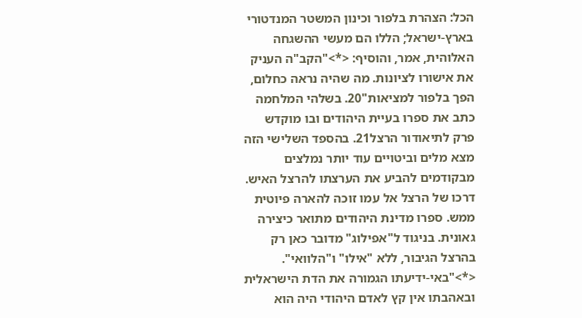הכל: הצהרת בלפור וכינון המשטר המנדטורי בארץ-ישראל; הללו הם מעשי ההשגחה האלוהית, אמר, והוסיף: <*>"הקב"ה העניק את אישורו לציונות. מה שהיה נראה כחלום, הפך בלפור למציאות"20. בשלהי המלחמה כתב את ספרו בעיית היהודים ובו מוקדש פרק לתיאודור הרצל21. בהספד השלישי הזה מצא מלים וביטויים עוד יותר נמלצים מבקודמים להביע את הערצתו להרצל האיש. דרכו של הרצל אל עמו זוכה להארה פיוטית ממש. ספרו מדינת היהודים מתואר כיצירה גאונית. בניגוד ל"אפילוג" מדובר כאן רק בהרצל הגיבור, ללא "אילו" ו"הלוואי". <*>"באי-ידיעתו הגמורה את הדת הישראלית ובאהבתו אין קץ לאדם היהודי היה הוא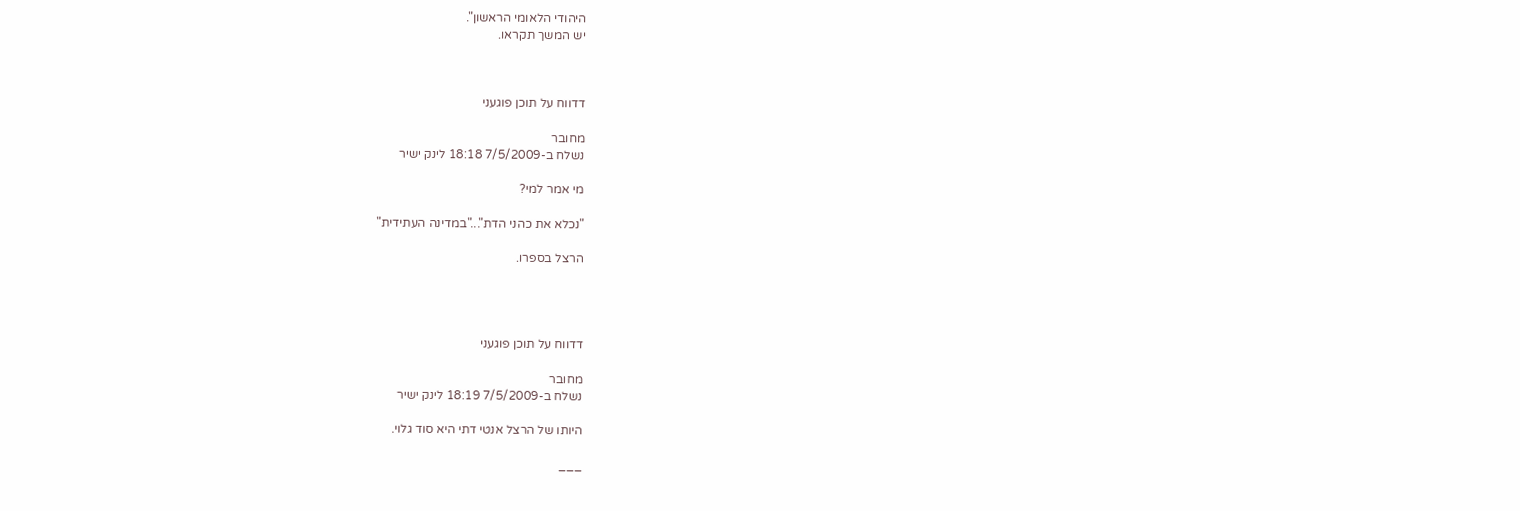היהודי הלאומי הראשון".
יש המשך תקראו.



דדווח על תוכן פוגעני

מחובר
נשלח ב-7/5/2009 18:18 לינק ישיר

מי אמר למי?

"נכלא את כהני הדת"..."במדינה העתידית"

הרצל בספרו.




דדווח על תוכן פוגעני

מחובר
נשלח ב-7/5/2009 18:19 לינק ישיר

היותו של הרצל אנטי דתי היא סוד גלוי.

___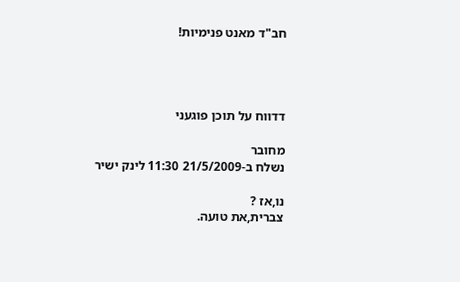חב"ד מאנט פנימיות!




דדווח על תוכן פוגעני

מחובר
נשלח ב-21/5/2009 11:30 לינק ישיר

נו,אז ?
צברית,את טועה.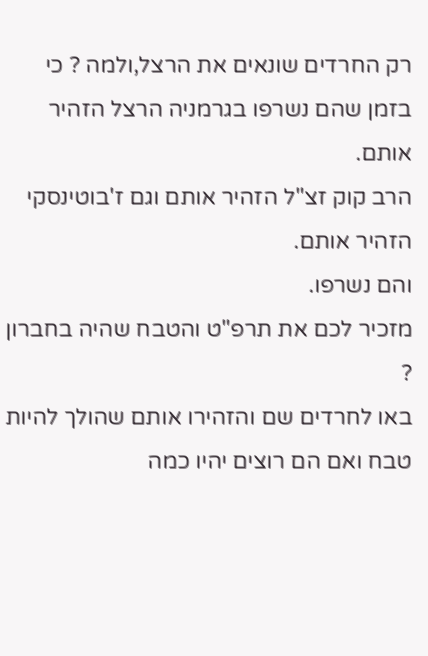רק החרדים שונאים את הרצל,ולמה ? כי בזמן שהם נשרפו בגרמניה הרצל הזהיר אותם.
הרב קוק זצ"ל הזהיר אותם וגם ז'בוטינסקי הזהיר אותם.
והם נשרפו.
מזכיר לכם את תרפ"ט והטבח שהיה בחברון ?
באו לחרדים שם והזהירו אותם שהולך להיות טבח ואם הם רוצים יהיו כמה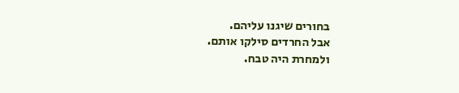בחורים שיגנו עליהם.
אבל החרדים סילקו אותם.
ולמחרת היה טבח.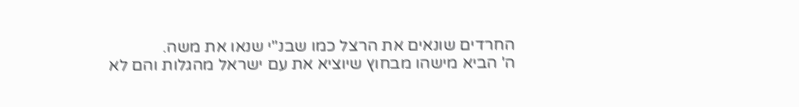החרדים שונאים את הרצל כמו שבנ"י שנאו את משה.
ה' הביא מישהו מבחוץ שיוציא את עם ישראל מהגלות והם לא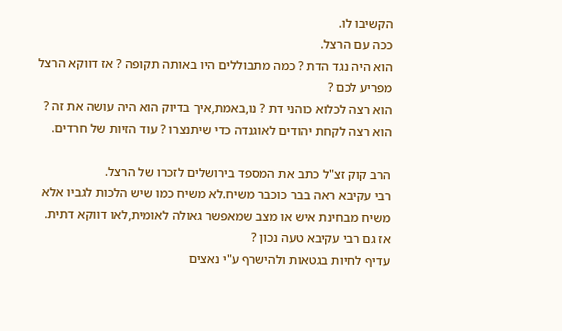הקשיבו לו.
ככה עם הרצל.
הוא היה נגד הדת ? כמה מתבוללים היו באותה תקופה ? אז דווקא הרצל מפריע לכם ?
הוא רצה לכלוא כוהני דת ? נו,באמת,איך בדיוק הוא היה עושה את זה ?
הוא רצה לקחת יהודים לאוגנדה כדי שיתנצרו ? עוד הזיות של חרדים.

הרב קוק זצ"ל כתב את המספד בירושלים לזכרו של הרצל.
רבי עקיבא ראה בבר כוכבר משיח.לא משיח כמו שיש הלכות לגביו אלא משיח מבחינת איש או מצב שמאפשר גאולה לאומית,לאו דווקא דתית.
אז גם רבי עקיבא טעה נכון ?
עדיף לחיות בגטאות ולהישרף ע"י נאצים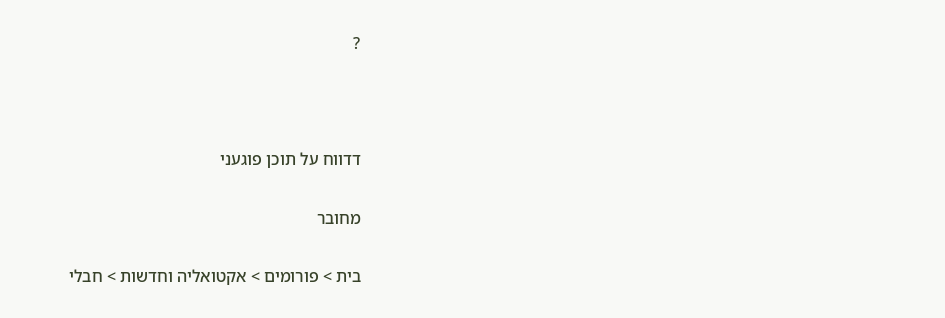?



דדווח על תוכן פוגעני

מחובר

בית > פורומים > אקטואליה וחדשות > חבלי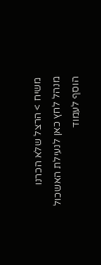משיח > הרצל שלא הכרנו
מנהל לחץ כאן לנעילת האשכול
הוסף לעמוד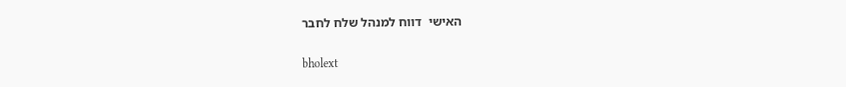האישי  דווח למנהל שלח לחבר

bholext